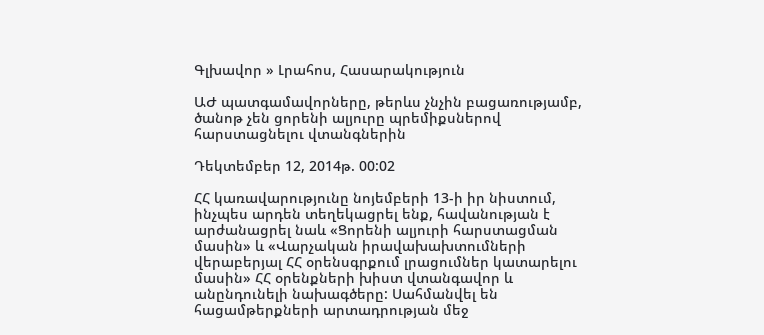Գլխավոր » Լրահոս, Հասարակություն

ԱԺ պատգամավորները, թերևս չնչին բացառությամբ, ծանոթ չեն ցորենի ալյուրը պրեմիքսներով հարստացնելու վտանգներին

Դեկտեմբեր 12, 2014թ. 00:02

ՀՀ կառավարությունը նոյեմբերի 13-ի իր նիստում, ինչպես արդեն տեղեկացրել ենք, հավանության է արժանացրել նաև «Ցորենի ալյուրի հարստացման մասին» և «Վարչական իրավախախտումների վերաբերյալ ՀՀ օրենսգրքում լրացումներ կատարելու մասին» ՀՀ օրենքների խիստ վտանգավոր և անընդունելի նախագծերը: Սահմանվել են հացամթերքների արտադրության մեջ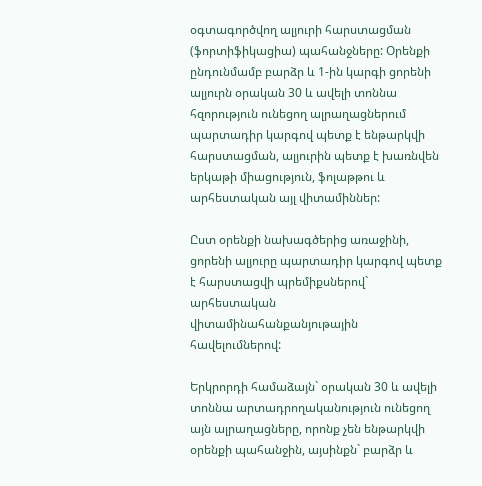օգտագործվող ալյուրի հարստացման (ֆորտիֆիկացիա) պահանջները: Օրենքի ընդունմամբ բարձր և 1-ին կարգի ցորենի ալյուրն օրական 30 և ավելի տոննա հզորություն ունեցող ալրաղացներում պարտադիր կարգով պետք է ենթարկվի հարստացման, ալյուրին պետք է խառնվեն երկաթի միացություն, ֆոլաթթու և արհեստական այլ վիտամիններ:

Ըստ օրենքի նախագծերից առաջինի, ցորենի ալյուրը պարտադիր կարգով պետք է հարստացվի պրեմիքսներով` արհեստական վիտամինահանքանյութային հավելումներով:

Երկրորդի համաձայն` օրական 30 և ավելի տոննա արտադրողականություն ունեցող այն ալրաղացները, որոնք չեն ենթարկվի օրենքի պահանջին, այսինքն` բարձր և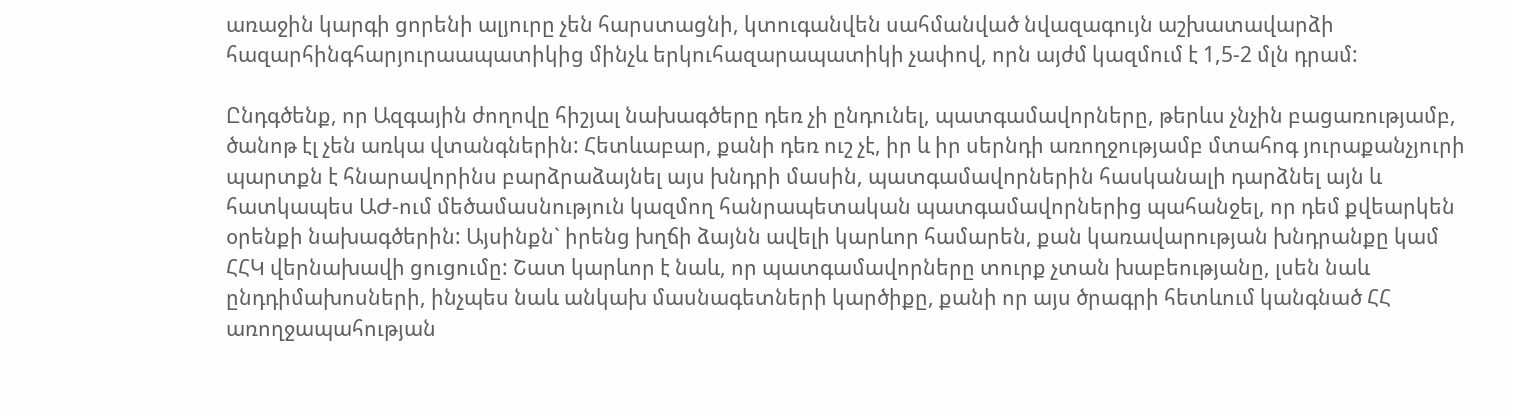առաջին կարգի ցորենի ալյուրը չեն հարստացնի, կտուգանվեն սահմանված նվազագույն աշխատավարձի հազարհինգհարյուրաապատիկից մինչև երկուհազարապատիկի չափով, որն այժմ կազմում է 1,5-2 մլն դրամ:

Ընդգծենք, որ Ազգային ժողովը հիշյալ նախագծերը դեռ չի ընդունել, պատգամավորները, թերևս չնչին բացառությամբ, ծանոթ էլ չեն առկա վտանգներին: Հետևաբար, քանի դեռ ուշ չէ, իր և իր սերնդի առողջությամբ մտահոգ յուրաքանչյուրի պարտքն է հնարավորինս բարձրաձայնել այս խնդրի մասին, պատգամավորներին հասկանալի դարձնել այն և հատկապես ԱԺ-ում մեծամասնություն կազմող հանրապետական պատգամավորներից պահանջել, որ դեմ քվեարկեն օրենքի նախագծերին: Այսինքն` իրենց խղճի ձայնն ավելի կարևոր համարեն, քան կառավարության խնդրանքը կամ ՀՀԿ վերնախավի ցուցումը: Շատ կարևոր է նաև, որ պատգամավորները տուրք չտան խաբեությանը, լսեն նաև ընդդիմախոսների, ինչպես նաև անկախ մասնագետների կարծիքը, քանի որ այս ծրագրի հետևում կանգնած ՀՀ առողջապահության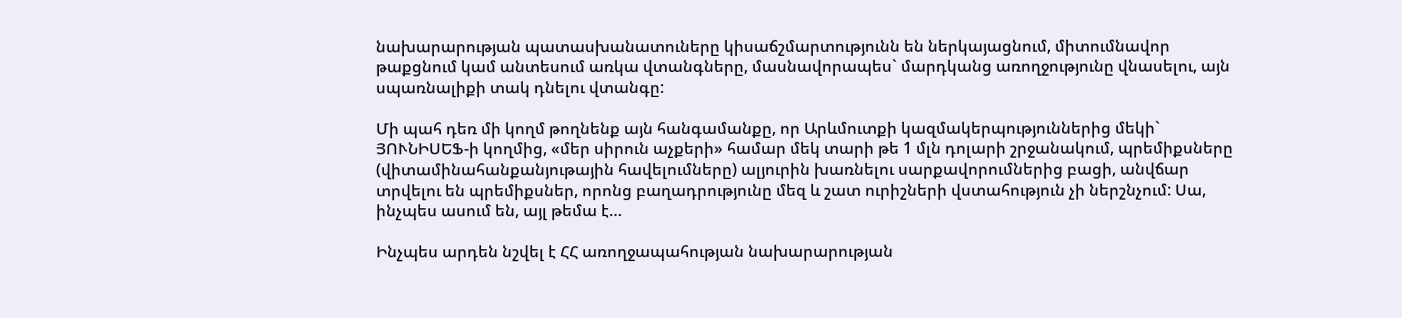նախարարության պատասխանատուները կիսաճշմարտությունն են ներկայացնում, միտումնավոր թաքցնում կամ անտեսում առկա վտանգները, մասնավորապես` մարդկանց առողջությունը վնասելու, այն սպառնալիքի տակ դնելու վտանգը:

Մի պահ դեռ մի կողմ թողնենք այն հանգամանքը, որ Արևմուտքի կազմակերպություններից մեկի` ՅՈՒՆԻՍԵՖ-ի կողմից, «մեր սիրուն աչքերի» համար մեկ տարի թե 1 մլն դոլարի շրջանակում, պրեմիքսները (վիտամինահանքանյութային հավելումները) ալյուրին խառնելու սարքավորումներից բացի, անվճար տրվելու են պրեմիքսներ, որոնց բաղադրությունը մեզ և շատ ուրիշների վստահություն չի ներշնչում: Սա, ինչպես ասում են, այլ թեմա է…

Ինչպես արդեն նշվել է ՀՀ առողջապահության նախարարության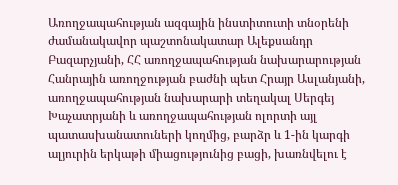Առողջապահության ազգային ինստիտուտի տնօրենի ժամանակավոր պաշտոնակատար Ալեքսանդր Բազարչյանի, ՀՀ առողջապահության նախարարության Հանրային առողջության բաժնի պետ Հրայր Ասլանյանի, առողջապահության նախարարի տեղակալ Սերգեյ Խաչատրյանի և առողջապահության ոլորտի այլ պատասխանատուների կողմից, բարձր և 1-ին կարգի ալյուրին երկաթի միացությունից բացի, խառնվելու է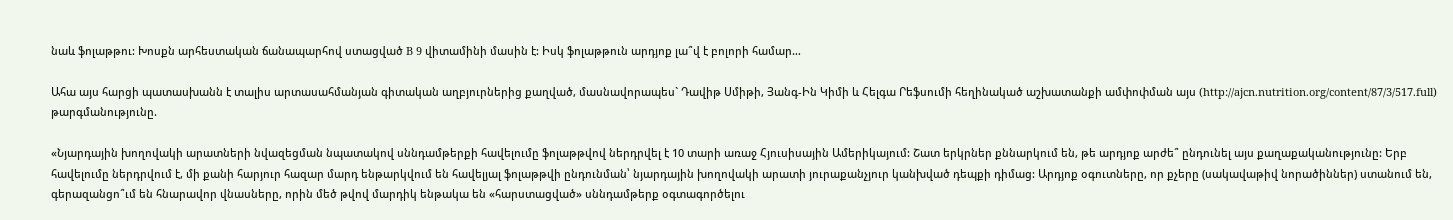նաև ֆոլաթթու: Խոսքն արհեստական ճանապարհով ստացված B 9 վիտամինի մասին է: Իսկ ֆոլաթթուն արդյոք լա՞վ է բոլորի համար…

Ահա այս հարցի պատասխանն է տալիս արտասահմանյան գիտական աղբյուրներից քաղված, մասնավորապես` Դավիթ Սմիթի, Յանգ-Ին Կիմի և Հելգա Րեֆսումի հեղինակած աշխատանքի ամփոփման այս (http://ajcn.nutrition.org/content/87/3/517.full) թարգմանությունը.

«Նյարդային խողովակի արատների նվազեցման նպատակով սննդամթերքի հավելումը ֆոլաթթվով ներդրվել է 10 տարի առաջ Հյուսիսային Ամերիկայում: Շատ երկրներ քննարկում են, թե արդյոք արժե՞ ընդունել այս քաղաքականությունը: Երբ հավելումը ներդրվում է, մի քանի հարյուր հազար մարդ ենթարկվում են հավելյալ ֆոլաթթվի ընդունման՝ նյարդային խողովակի արատի յուրաքանչյուր կանխված դեպքի դիմաց: Արդյոք օգուտները, որ քչերը (սակավաթիվ նորածիններ) ստանում են, գերազանցո՞ւմ են հնարավոր վնասները, որին մեծ թվով մարդիկ ենթակա են «հարստացված» սննդամթերք օգտագործելու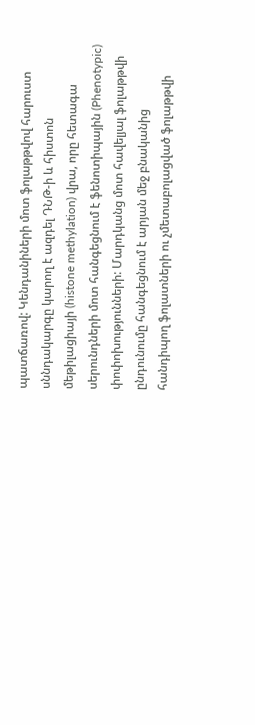պատճառով: Կենդանիների մոտ ֆոլաթթվով հարուստ սննդակարգը կարող է ազդել ԴՆԹ-ի և հիստոն մեթիլացիայի (histone methylation) վրա, որը հետագա սերունդների մոտ հանգեցնում է ֆենոտիպային (Phenotypic) փոփոխությունների: Մարդկանց մոտ հավելյալ ֆոլաթթվի ընդունումը հանգեցնում է արյան մեջ բնականից հանդիպող ֆոլատների ու չմետաբոլացված ֆոլաթթվի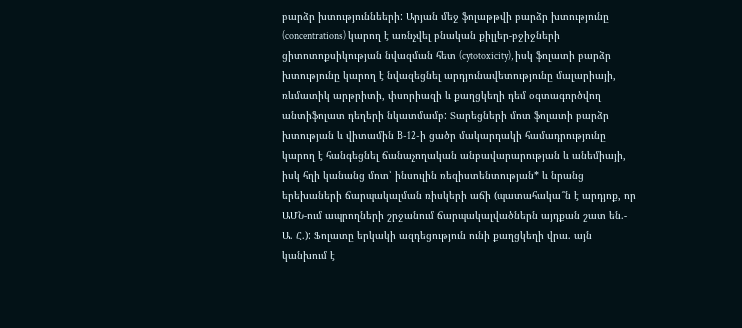բարձր խտություննեերի: Արյան մեջ ֆոլաթթվի բարձր խտությունը (concentrations) կարող է առնչվել բնական քիլլեր-բջիջների ցիտոտոքսիկության նվազման հետ (cytotoxicity), իսկ ֆոլատի բարձր խտությունը կարող է նվազեցնել արդյունավետությունը մալարիայի, ռևմատիկ արթրիտի, փսորիազի և քաղցկեղի դեմ օգտագործվող անտիֆոլատ դեղերի նկատմամբ: Տարեցների մոտ ֆոլատի բարձր խտության և վիտամին B-12-ի ցածր մակարդակի համադրությունը կարող է հանգեցնել ճանաչողական անբավարարության և անեմիայի, իսկ հղի կանանց մոտ՝ ինսուլին ռեզիստենտության* և նրանց երեխաների ճարպակալման ռիսկերի աճի (պատահակա՞ն է արդյոք, որ ԱՄՆ-ում ապրողների շրջանում ճարպակալվածներն այդքան շատ են.- Ա. Հ.): Ֆոլատը երկակի ազդեցություն ունի քաղցկեղի վրա. այն կանխում է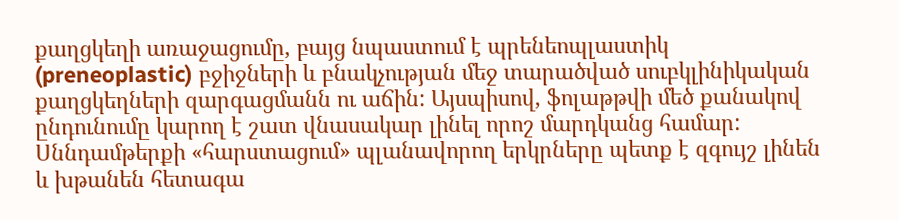քաղցկեղի առաջացումը, բայց նպաստում է պրենեոպլաստիկ (preneoplastic) բջիջների և բնակչության մեջ տարածված սուբկլինիկական քաղցկեղների զարգացմանն ու աճին: Այսպիսով, ֆոլաթթվի մեծ քանակով ընդունումը կարող է շատ վնասակար լինել որոշ մարդկանց համար: Սննդամթերքի «հարստացում» պլանավորող երկրները պետք է զգույշ լինեն և խթանեն հետագա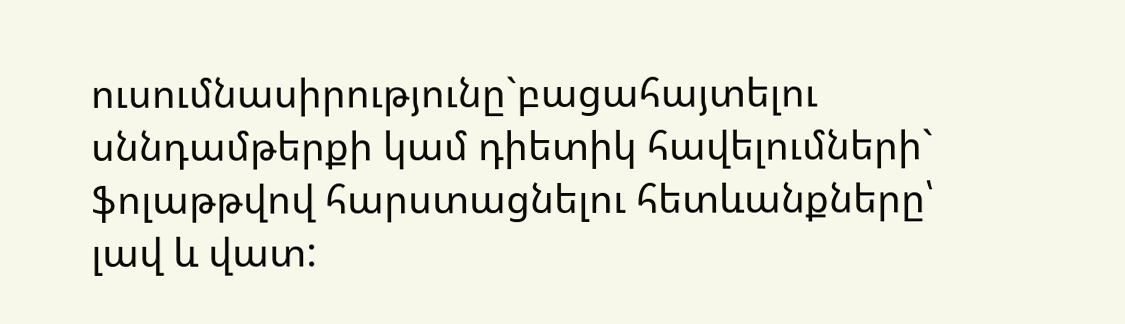ուսումնասիրությունը`բացահայտելու սննդամթերքի կամ դիետիկ հավելումների` ֆոլաթթվով հարստացնելու հետևանքները՝ լավ և վատ: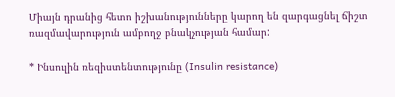Միայն դրանից հետո իշխանությունները կարող են զարգացնել ճիշտ ռազմավարություն ամբողջ բնակչության համար:

* Ինսուլին ռեզիստենտությունը (Insulin resistance)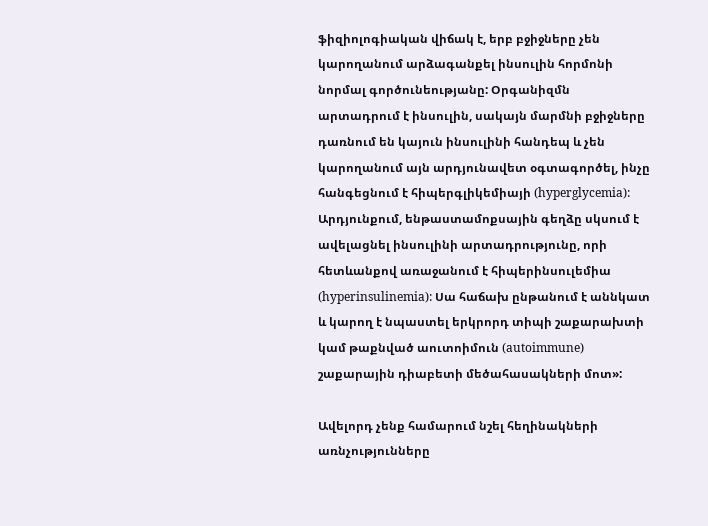ֆիզիոլոգիական վիճակ է, երբ բջիջները չեն կարողանում արձագանքել ինսուլին հորմոնի նորմալ գործունեությանը: Օրգանիզմն արտադրում է ինսուլին, սակայն մարմնի բջիջները դառնում են կայուն ինսուլինի հանդեպ և չեն կարողանում այն արդյունավետ օգտագործել, ինչը հանգեցնում է հիպերգլիկեմիայի (hyperglycemia): Արդյունքում, ենթաստամոքսային գեղձը սկսում է ավելացնել ինսուլինի արտադրությունը, որի հետևանքով առաջանում է հիպերինսուլեմիա (hyperinsulinemia): Սա հաճախ ընթանում է աննկատ և կարող է նպաստել երկրորդ տիպի շաքարախտի կամ թաքնված աուտոիմուն (autoimmune) շաքարային դիաբետի մեծահասակների մոտ»:

Ավելորդ չենք համարում նշել հեղինակների առնչությունները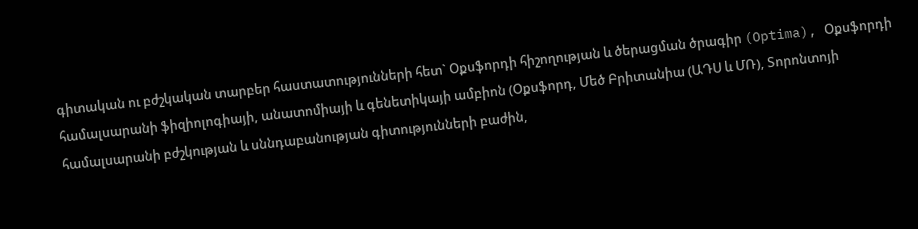գիտական ու բժշկական տարբեր հաստատությունների հետ` Օքսֆորդի հիշողության և ծերացման ծրագիր (Optima), Օքսֆորդի համալսարանի ֆիզիոլոգիայի, անատոմիայի և գենետիկայի ամբիոն (Օքսֆորդ, Մեծ Բրիտանիա (ԱԴՍ և ՄՌ), Տորոնտոյի համալսարանի բժշկության և սննդաբանության գիտությունների բաժին,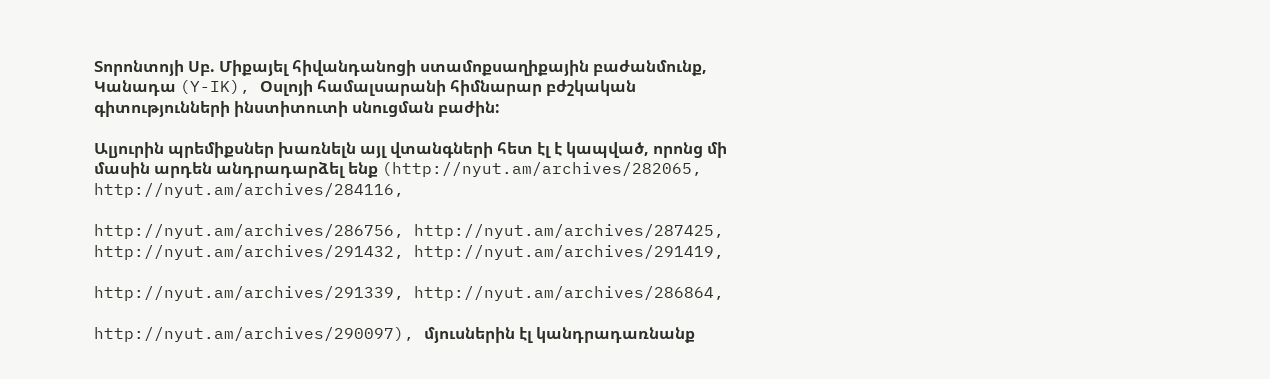Տորոնտոյի Սբ. Միքայել հիվանդանոցի ստամոքսաղիքային բաժանմունք, Կանադա (Y-IK), Օսլոյի համալսարանի հիմնարար բժշկական գիտությունների ինստիտուտի սնուցման բաժին:

Ալյուրին պրեմիքսներ խառնելն այլ վտանգների հետ էլ է կապված, որոնց մի մասին արդեն անդրադարձել ենք (http://nyut.am/archives/282065, http://nyut.am/archives/284116,

http://nyut.am/archives/286756, http://nyut.am/archives/287425, http://nyut.am/archives/291432, http://nyut.am/archives/291419,

http://nyut.am/archives/291339, http://nyut.am/archives/286864,

http://nyut.am/archives/290097), մյուսներին էլ կանդրադառնանք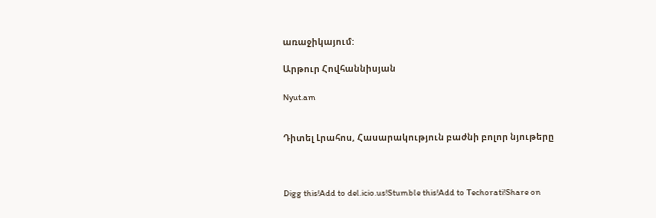առաջիկայում:

Արթուր Հովհաննիսյան

Nyut.am


Դիտել Լրահոս, Հասարակություն բաժնի բոլոր նյութերը



Digg this!Add to del.icio.us!Stumble this!Add to Techorati!Share on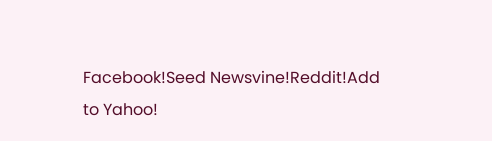Facebook!Seed Newsvine!Reddit!Add to Yahoo!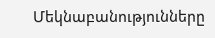Մեկնաբանությունները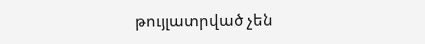թույլատրված չեն